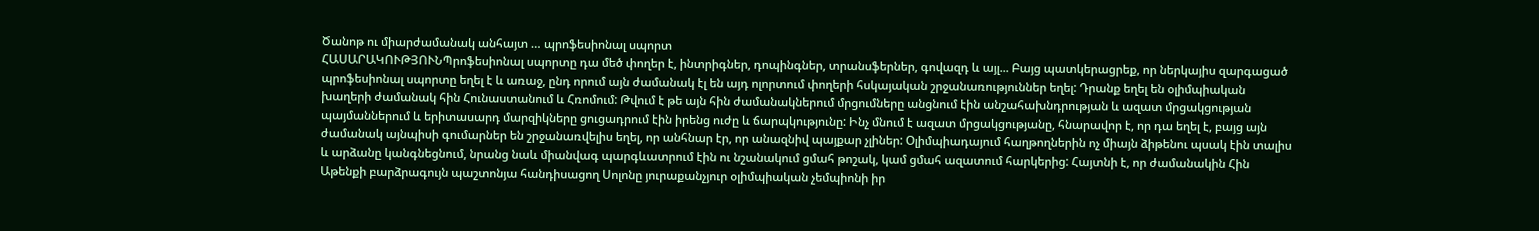Ծանոթ ու միարժամանակ անհայտ … պրոֆեսիոնալ սպորտ
ՀԱՍԱՐԱԿՈՒԹՅՈՒՆՊրոֆեսիոնալ սպորտը դա մեծ փողեր է, ինտրիգներ, դոպինգներ, տրանսֆերներ, գովազդ և այլ... Բայց պատկերացրեք, որ ներկայիս զարգացած պրոֆեսիոնալ սպորտը եղել է և առաջ, ընդ որում այն ժամանակ էլ են այդ ոլորտում փողերի հսկայական շրջանառություններ եղել: Դրանք եղել են օլիմպիական խաղերի ժամանակ հին Հունաստանում և Հռոմում: Թվում է թե այն հին ժամանակներում մրցումները անցնում էին անշահախնդրության և ազատ մրցակցության պայմաններում և երիտասարդ մարզիկները ցուցադրում էին իրենց ուժը և ճարպկությունը: Ինչ մնում է ազատ մրցակցությանը, հնարավոր է, որ դա եղել է, բայց այն ժամանակ այնպիսի գումարներ են շրջանառվելիս եղել, որ անհնար էր, որ անազնիվ պայքար չլիներ: Օլիմպիադայում հաղթողներին ոչ միայն ձիթենու պսակ էին տալիս և արձանը կանգնեցնում, նրանց նաև միանվագ պարգևատրում էին ու նշանակում ցմահ թոշակ, կամ ցմահ ազատում հարկերից: Հայտնի է, որ ժամանակին Հին Աթենքի բարձրագույն պաշտոնյա հանդիսացող Սոլոնը յուրաքանչյուր օլիմպիական չեմպիոնի իր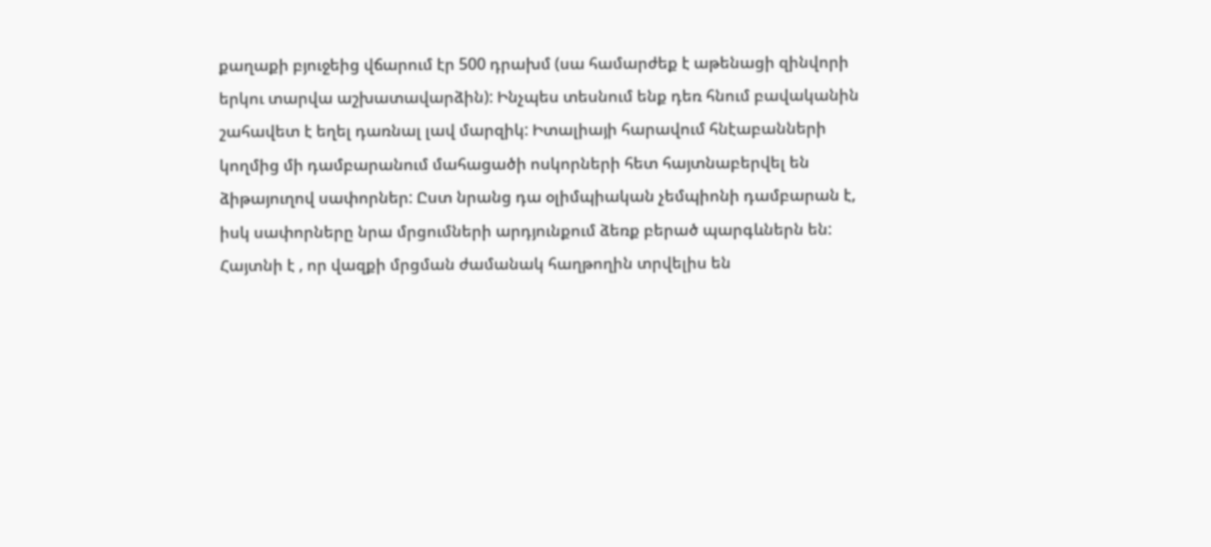քաղաքի բյուջեից վճարում էր 500 դրախմ (սա համարժեք է աթենացի զինվորի երկու տարվա աշխատավարձին): Ինչպես տեսնում ենք դեռ հնում բավականին շահավետ է եղել դառնալ լավ մարզիկ: Իտալիայի հարավում հնէաբանների կողմից մի դամբարանում մահացածի ոսկորների հետ հայտնաբերվել են ձիթայուղով սափորներ: Ըստ նրանց դա օլիմպիական չեմպիոնի դամբարան է, իսկ սափորները նրա մրցումների արդյունքում ձեռք բերած պարգևներն են: Հայտնի է , որ վազքի մրցման ժամանակ հաղթողին տրվելիս են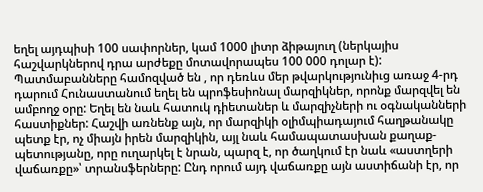եղել այդպիսի 100 սափորներ, կամ 1000 լիտր ձիթայուղ (ներկայիս հաշվարկներով դրա արժեքը մոտավորապես 100 000 դոլար է): Պատմաբանները համոզված են , որ դեռևս մեր թվարկությունիւց առաջ 4-րդ դարում Հունաստանում եղել են պրոֆեսիոնալ մարզիկներ, որոնք մարզվել են ամբողջ օրը: Եղել են նաև հատուկ դիետաներ և մարզիչների ու օգնականների հաստիքներ: Հաշվի առնենք այն, որ մարզիկի օլիմպիադայում հաղթանակը պետք էր, ոչ միայն իրեն մարզիկին, այլ նաև համապատասխան քաղաք-պետությանը, որը ուղարկել է նրան, պարզ է, որ ծաղկում էր նաև «աստղերի վաճառքը»՝ տրանսֆերները: Ընդ որում այդ վաճառքը այն աստիճանի էր, որ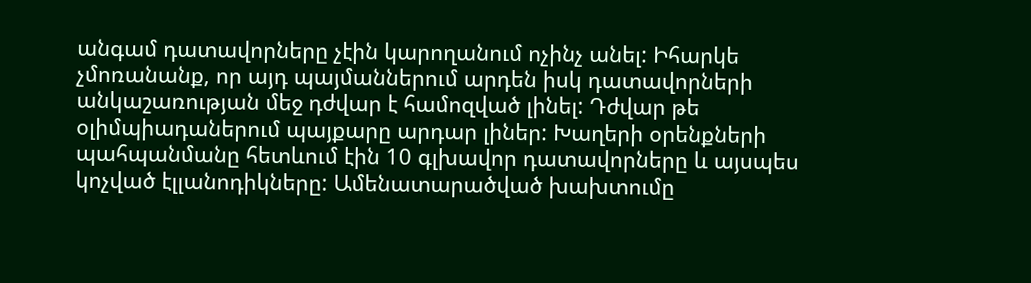անգամ դատավորները չէին կարողանում ոչինչ անել: Իհարկե չմոռանանք, որ այդ պայմաններում արդեն իսկ դատավորների անկաշառության մեջ դժվար է համոզված լինել: Դժվար թե օլիմպիադաներում պայքարը արդար լիներ: Խաղերի օրենքների պահպանմանը հետևում էին 10 գլխավոր դատավորները և այսպես կոչված էլլանոդիկները: Ամենատարածված խախտումը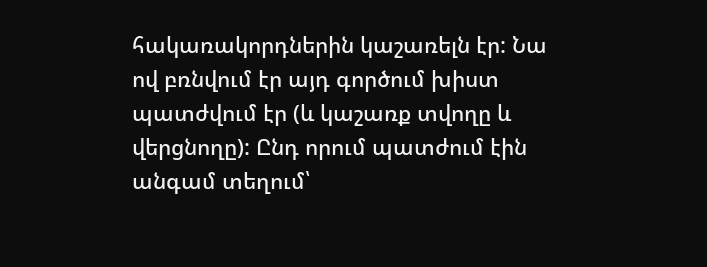հակառակորդներին կաշառելն էր: Նա ով բռնվում էր այդ գործում խիստ պատժվում էր (և կաշառք տվողը և վերցնողը): Ընդ որում պատժում էին անգամ տեղում՝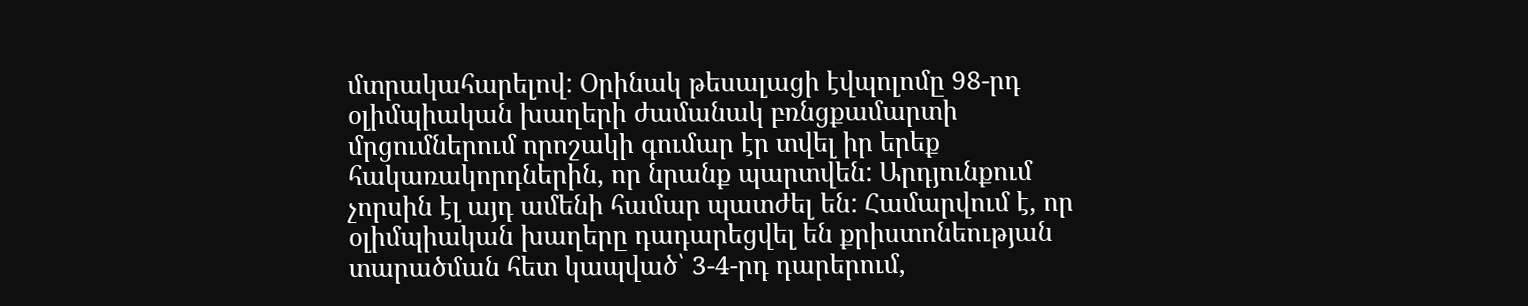մտրակահարելով: Օրինակ թեսալացի էվպոլոմը 98-րդ օլիմպիական խաղերի ժամանակ բռնցքամարտի մրցումներում որոշակի գումար էր տվել իր երեք հակառակորդներին, որ նրանք պարտվեն: Արդյունքում չորսին էլ այդ ամենի համար պատժել են: Համարվում է, որ օլիմպիական խաղերը դադարեցվել են քրիստոնեության տարածման հետ կապված՝ 3-4-րդ դարերում,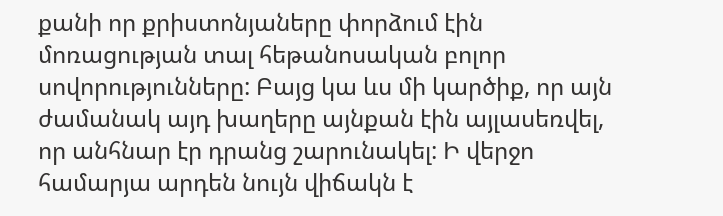քանի որ քրիստոնյաները փորձում էին մոռացության տալ հեթանոսական բոլոր սովորությունները: Բայց կա ևս մի կարծիք, որ այն ժամանակ այդ խաղերը այնքան էին այլասեռվել, որ անհնար էր դրանց շարունակել: Ի վերջո համարյա արդեն նույն վիճակն է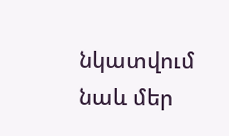նկատվում նաև մեր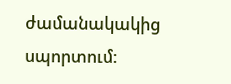ժամանակակից սպորտում: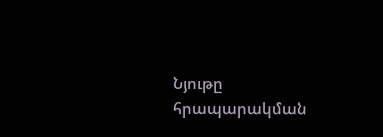Նյութը հրապարակման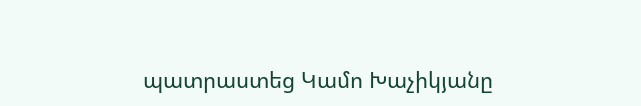պատրաստեց Կամո Խաչիկյանը